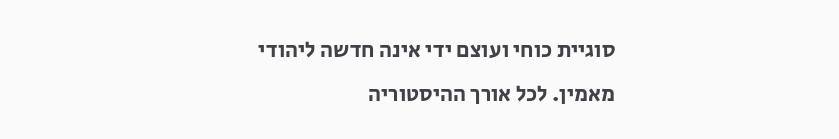סוגיית כוחי ועוצם ידי אינה חדשה ליהודי מאמין. לכל אורך ההיסטוריה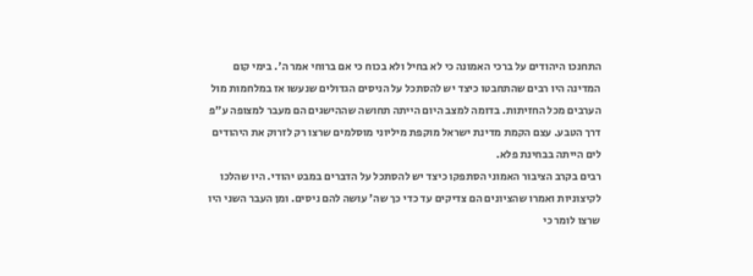התחנכו היהודים על ברכי האמונה כי לא בחיל ולא בכוח כי אם ברוחי אמר ה'. בימי קום המדינה היו רבים שהתחבטו כיצד יש להסתכל על הניסים הגדולים שנעשו אז במלחמות מול הערבים מכל החזיתות. בדומה למצב היום הייתה תחושה שההישגים הם מעבר למצופה ע"פ דרך הטבע. עצם הקמת מדינת ישראל מוקפת מיליוני מוסלמים שרצו רק לזרוק את היהודים לים הייתה בבחינת פלא.
רבים בקרב הציבור האמוני הסתפקו כיצד יש להסתכל על הדברים במבט יהודי. היו שהלכו לקיצוניות ואמרו שהציונים הם צדיקים עד כדי כך שה' עושה להם ניסים. ומן העבר השני היו שרצו לומר כי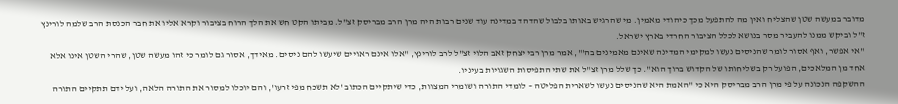מדובר במעשה שטן שהצליח ואין מה להתפעל מכך כיהודי מאמין. מי שהרגיש באותו בלבול שהדהד במדינה עוד שנים רבות היה מרן הרב מבריסק זצ"ל. מביתו הקט חש את הלך הרוח בציבור וקרא אליו את חבר הכנסת הרב שלמה לורינץ ז"ל וביקש ממנו להעביר מסר בנושא לכלל הציבור החרדי בארץ ישראל.
"אי אפשר, ואף אסור לומר שהניסים נעשו למקימי המדינה שאינם מאמינים בה'", אמר מרן רבי יצחק זאב הלוי זצ"ל לרב לורינץ, "אלו אינם ראויים שיעשו להם ניסים. מאידך, אסור גם לומר כי זהו מעשה שטן, שהרי השטן אינו אלא אחד מן המלאכים, הפועל רק בשליחותו של הקדוש ברוך הוא". כך שלל מרן זצ"ל את שתי התפיסות השגויות בעיניו.
ההשקפה הנכונה על פי מרן הרב מבריסק היא כי "האמת היא שהניסים נעשו לשארית הפליטה – לומדי התורה ושומרי המצוות, כדי שיתקיים הכתוב 'לא תשכח מפי זרעו', והם יוכלו למסור את התורה הלאה, ועל ידם תתקיים התורה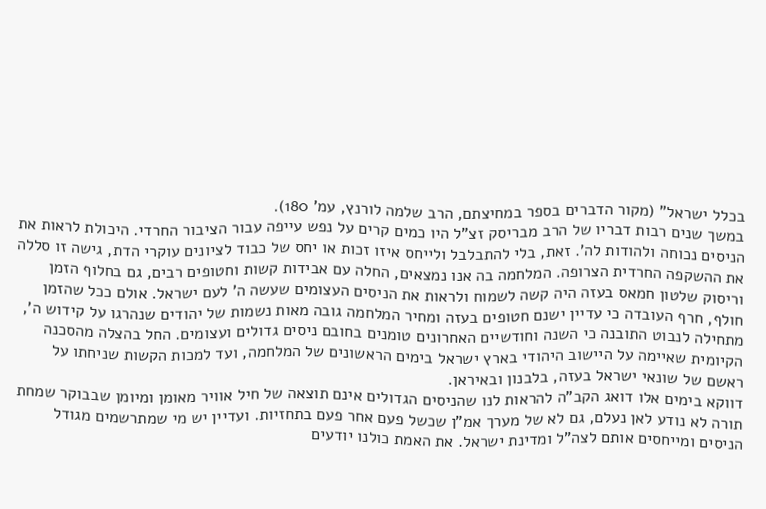בכלל ישראל" (מקור הדברים בספר במחיצתם, הרב שלמה לורנץ, עמ' 180).
במשך שנים רבות דבריו של הרב מבריסק זצ"ל היו כמים קרים על נפש עייפה עבור הציבור החרדי. היכולת לראות את הניסים נכוחה ולהודות לה'. זאת, בלי להתבלבל ולייחס איזו זכות או יחס של כבוד לציונים עוקרי הדת, גישה זו סללה את ההשקפה החרדית הצרופה. המלחמה בה אנו נמצאים, החלה עם אבידות קשות וחטופים רבים, גם בחלוף הזמן וריסוק שלטון חמאס בעזה היה קשה לשמוח ולראות את הניסים העצומים שעשה ה' לעם ישראל. אולם ככל שהזמן חולף, חרף העובדה כי עדיין ישנם חטופים בעזה ומחיר המלחמה גובה מאות נשמות של יהודים שנהרגו על קידוש ה', מתחילה לנבוט התובנה כי השנה וחודשיים האחרונים טומנים בחובם ניסים גדולים ועצומים. החל בהצלה מהסכנה הקיומית שאיימה על היישוב היהודי בארץ ישראל בימים הראשונים של המלחמה, ועד למכות הקשות שניחתו על ראשם של שונאי ישראל בעזה, בלבנון ובאיראן.
דווקא בימים אלו דואג הקב"ה להראות לנו שהניסים הגדולים אינם תוצאה של חיל אוויר מאומן ומיומן שבבוקר שמחת תורה לא נודע לאן נעלם, גם לא של מערך אמ"ן שכשל פעם אחר פעם בתחזיות. ועדיין יש מי שמתרשמים מגודל הניסים ומייחסים אותם לצה"ל ומדינת ישראל. את האמת כולנו יודעים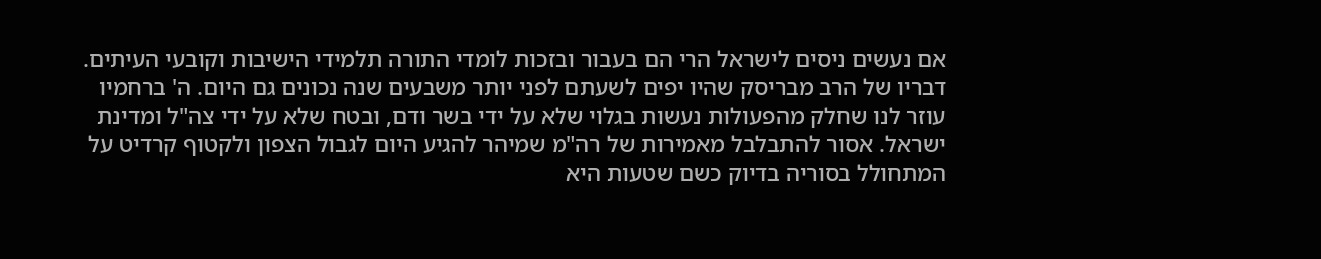אם נעשים ניסים לישראל הרי הם בעבור ובזכות לומדי התורה תלמידי הישיבות וקובעי העיתים.
דבריו של הרב מבריסק שהיו יפים לשעתם לפני יותר משבעים שנה נכונים גם היום. ה' ברחמיו עוזר לנו שחלק מהפעולות נעשות בגלוי שלא על ידי בשר ודם, ובטח שלא על ידי צה"ל ומדינת ישראל. אסור להתבלבל מאמירות של רה"מ שמיהר להגיע היום לגבול הצפון ולקטוף קרדיט על המתחולל בסוריה בדיוק כשם שטעות היא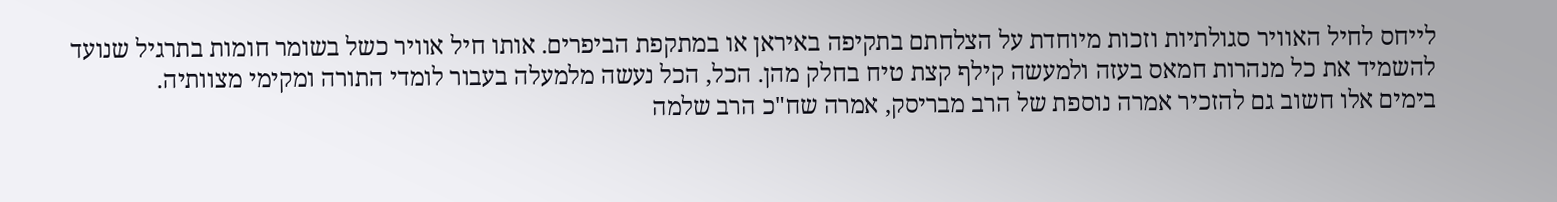לייחס לחיל האוויר סגולתיות וזכות מיוחדת על הצלחתם בתקיפה באיראן או במתקפת הביפרים. אותו חיל אוויר כשל בשומר חומות בתרגיל שנועד להשמיד את כל מנהרות חמאס בעזה ולמעשה קילף קצת טיח בחלק מהן. הכל, הכל נעשה מלמעלה בעבור לומדי התורה ומקימי מצוותיה.
בימים אלו חשוב גם להזכיר אמרה נוספת של הרב מבריסק, אמרה שח"כ הרב שלמה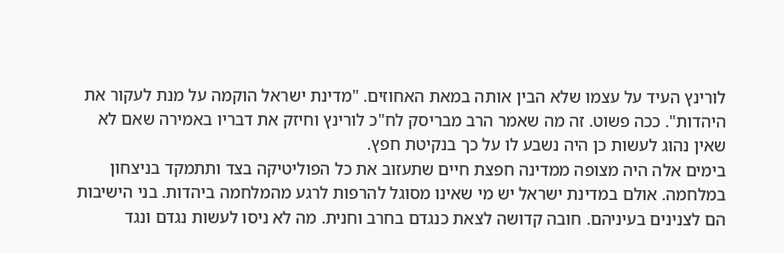לורינץ העיד על עצמו שלא הבין אותה במאת האחוזים. "מדינת ישראל הוקמה על מנת לעקור את היהדות". ככה פשוט. זה מה שאמר הרב מבריסק לח"כ לורינץ וחיזק את דבריו באמירה שאם לא שאין נהוג לעשות כן היה נשבע לו על כך בנקיטת חפץ.
בימים אלה היה מצופה ממדינה חפצת חיים שתעזוב את כל הפוליטיקה בצד ותתמקד בניצחון במלחמה. אולם במדינת ישראל יש מי שאינו מסוגל להרפות לרגע מהמלחמה ביהדות. בני הישיבות הם לצנינים בעיניהם. חובה קדושה לצאת כנגדם בחרב וחנית. מה לא ניסו לעשות נגדם ונגד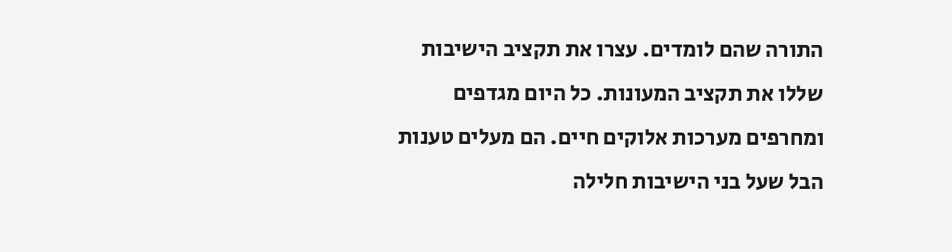התורה שהם לומדים. עצרו את תקציב הישיבות שללו את תקציב המעונות. כל היום מגדפים ומחרפים מערכות אלוקים חיים. הם מעלים טענות הבל שעל בני הישיבות חלילה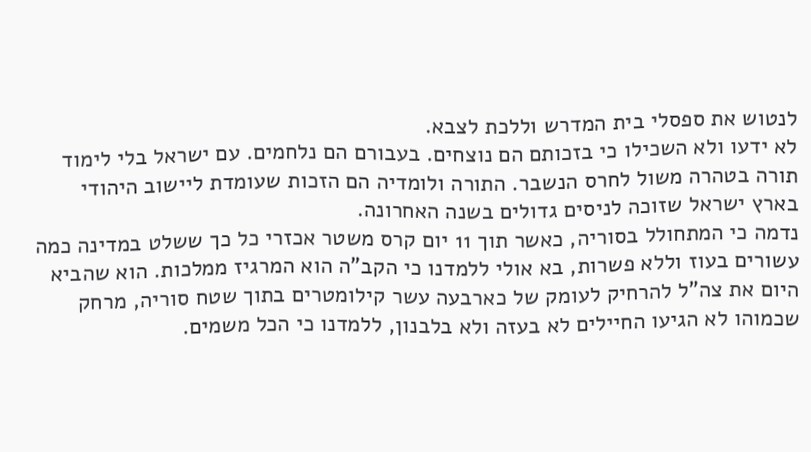לנטוש את ספסלי בית המדרש וללכת לצבא.
לא ידעו ולא השכילו כי בזכותם הם נוצחים. בעבורם הם נלחמים. עם ישראל בלי לימוד תורה בטהרה משול לחרס הנשבר. התורה ולומדיה הם הזכות שעומדת ליישוב היהודי בארץ ישראל שזוכה לניסים גדולים בשנה האחרונה.
נדמה כי המתחולל בסוריה, כאשר תוך 11 יום קרס משטר אכזרי כל כך ששלט במדינה כמה עשורים בעוז וללא פשרות, בא אולי ללמדנו כי הקב"ה הוא המרגיז ממלכות. הוא שהביא היום את צה"ל להרחיק לעומק של כארבעה עשר קילומטרים בתוך שטח סוריה, מרחק שכמוהו לא הגיעו החיילים לא בעזה ולא בלבנון, ללמדנו כי הכל משמים.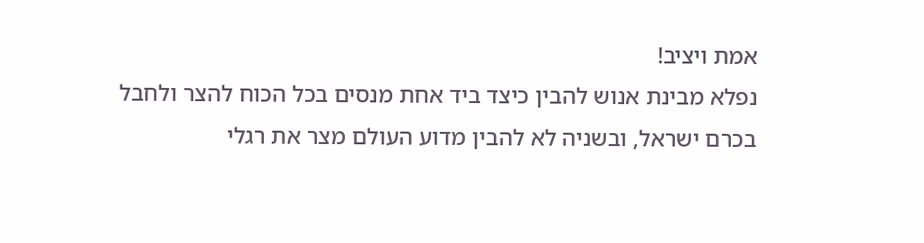אמת ויציב!
נפלא מבינת אנוש להבין כיצד ביד אחת מנסים בכל הכוח להצר ולחבל בכרם ישראל, ובשניה לא להבין מדוע העולם מצר את רגלי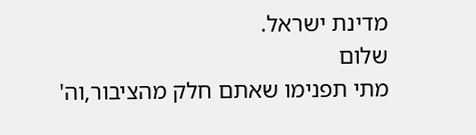מדינת ישראל.
שלום
מתי תפנימו שאתם חלק מהציבור,וה'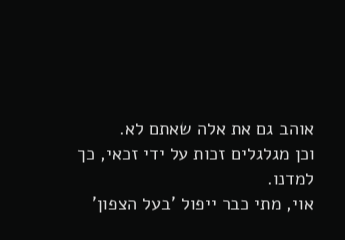אוהב גם את אלה שאתם לא.
וכן מגלגלים זכות על ידי זכאי, כך למדנו.
אוי, מתי כבר ייפול 'בעל הצפון'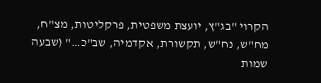הקרוי "בג"ץ, יועצת משפטית, פרקליטות, מצ"ח, מח"ש, נח"ש, תקשורת, אקדמיה, שב"כ…" (שבעה שמות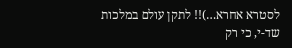לסטרא אחרא…)!! לתקן עולם במלכות שד-י, כי רק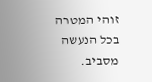זוהי המטרה בכל הנעשה מסביב.